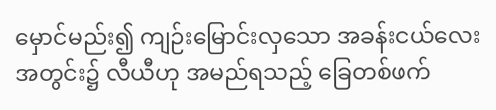မှောင်မည်း၍ ကျဉ်းမြောင်းလှသော အခန်းငယ်လေးအတွင်း၌ လီယီဟု အမည်ရသည့် ခြေတစ်ဖက်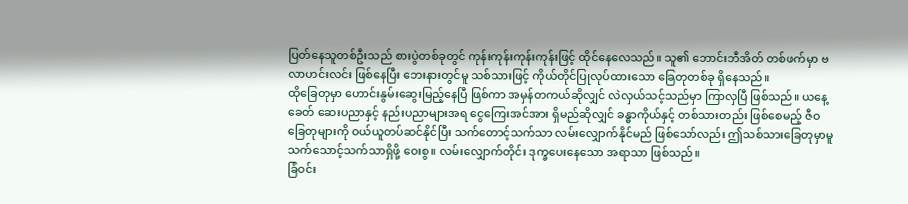ပြတ်နေသူတစ်ဦးသည် စားပွဲတစ်ခုတွင် ကုန်းကုန်းကုန်းကုန်းဖြင့် ထိုင်နေလေသည်။ သူ၏ ဘောင်းဘီအိတ် တစ်ဖက်မှာ ဗလာဟင်းလင်း ဖြစ်နေပြီး ဘေးနားတွင်မူ သစ်သားဖြင့် ကိုယ်တိုင်ပြုလုပ်ထားသော ခြေတုတစ်ခု ရှိနေသည်။
ထိုခြေတုမှာ ဟောင်းနွမ်းဆွေးမြည့်နေပြီ ဖြစ်ကာ အမှန်တကယ်ဆိုလျှင် လဲလှယ်သင့်သည်မှာ ကြာလှပြီ ဖြစ်သည်။ ယနေ့ခေတ် ဆေးပညာနှင့် နည်းပညာများအရ ငွေကြေးအင်အား ရှိမည်ဆိုလျှင် ခန္ဓာကိုယ်နှင့် တစ်သားတည်း ဖြစ်စေမည့် ဇီဝခြေတုများကို ဝယ်ယူတပ်ဆင်နိုင်ပြီး သက်တောင့်သက်သာ လမ်းလျှောက်နိုင်မည် ဖြစ်သော်လည်း ဤသစ်သားခြေတုမှာမူ သက်သောင့်သက်သာရှိဖို့ ဝေးစွ။ လမ်းလျှောက်တိုင်း ဒုက္ခပေးနေသော အရာသာ ဖြစ်သည်။
ခြံဝင်း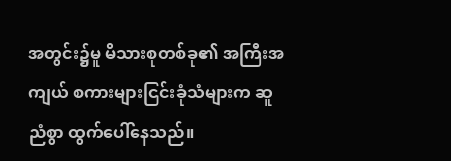အတွင်း၌မူ မိသားစုတစ်ခု၏ အကြီးအကျယ် စကားများငြင်းခုံသံများက ဆူညံစွာ ထွက်ပေါ်နေသည်။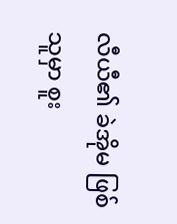လီယီ၏ ခဲအိုမ ဖြစ်သူမှာ စူး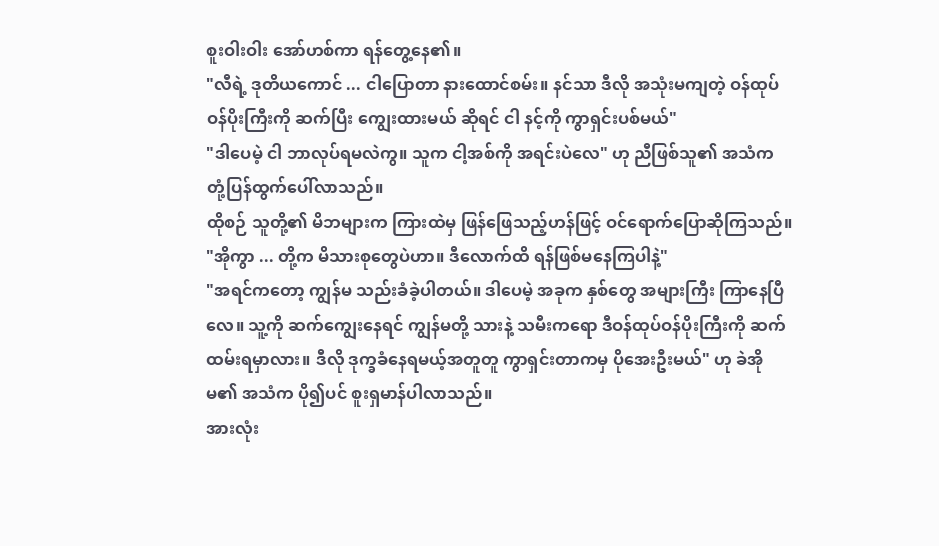စူးဝါးဝါး အော်ဟစ်ကာ ရန်တွေ့နေ၏။
"လီရဲ့ ဒုတိယကောင် ... ငါပြောတာ နားထောင်စမ်း။ နင်သာ ဒီလို အသုံးမကျတဲ့ ဝန်ထုပ်ဝန်ပိုးကြီးကို ဆက်ပြီး ကျွေးထားမယ် ဆိုရင် ငါ နင့်ကို ကွာရှင်းပစ်မယ်"
"ဒါပေမဲ့ ငါ ဘာလုပ်ရမလဲကွ။ သူက ငါ့အစ်ကို အရင်းပဲလေ" ဟု ညီဖြစ်သူ၏ အသံက တုံ့ပြန်ထွက်ပေါ်လာသည်။
ထိုစဉ် သူတို့၏ မိဘများက ကြားထဲမှ ဖြန်ဖြေသည့်ဟန်ဖြင့် ဝင်ရောက်ပြောဆိုကြသည်။ "အိုကွာ ... တို့က မိသားစုတွေပဲဟာ။ ဒီလောက်ထိ ရန်ဖြစ်မနေကြပါနဲ့"
"အရင်ကတော့ ကျွန်မ သည်းခံခဲ့ပါတယ်။ ဒါပေမဲ့ အခုက နှစ်တွေ အများကြီး ကြာနေပြီလေ။ သူ့ကို ဆက်ကျွေးနေရင် ကျွန်မတို့ သားနဲ့ သမီးကရော ဒီဝန်ထုပ်ဝန်ပိုးကြီးကို ဆက်ထမ်းရမှာလား။ ဒီလို ဒုက္ခခံနေရမယ့်အတူတူ ကွာရှင်းတာကမှ ပိုအေးဦးမယ်" ဟု ခဲအိုမ၏ အသံက ပို၍ပင် စူးရှမာန်ပါလာသည်။
အားလုံး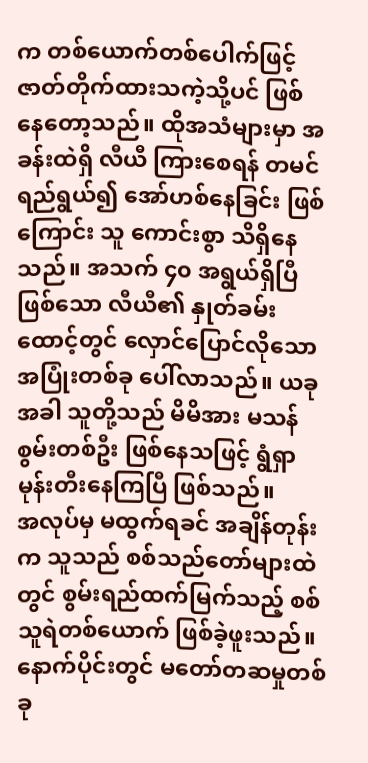က တစ်ယောက်တစ်ပေါက်ဖြင့် ဇာတ်တိုက်ထားသကဲ့သို့ပင် ဖြစ်နေတော့သည်။ ထိုအသံများမှာ အခန်းထဲရှိ လီယီ ကြားစေရန် တမင်ရည်ရွယ်၍ အော်ဟစ်နေခြင်း ဖြစ်ကြောင်း သူ ကောင်းစွာ သိရှိနေသည်။ အသက် ၄၀ အရွယ်ရှိပြီ ဖြစ်သော လီယီ၏ နှုတ်ခမ်းထောင့်တွင် လှောင်ပြောင်လိုသော အပြုံးတစ်ခု ပေါ်လာသည်။ ယခုအခါ သူတို့သည် မိမိအား မသန်စွမ်းတစ်ဦး ဖြစ်နေသဖြင့် ရွံရှာမုန်းတီးနေကြပြီ ဖြစ်သည်။
အလုပ်မှ မထွက်ရခင် အချိန်တုန်းက သူသည် စစ်သည်တော်များထဲတွင် စွမ်းရည်ထက်မြက်သည့် စစ်သူရဲတစ်ယောက် ဖြစ်ခဲ့ဖူးသည်။ နောက်ပိုင်းတွင် မတော်တဆမှုတစ်ခု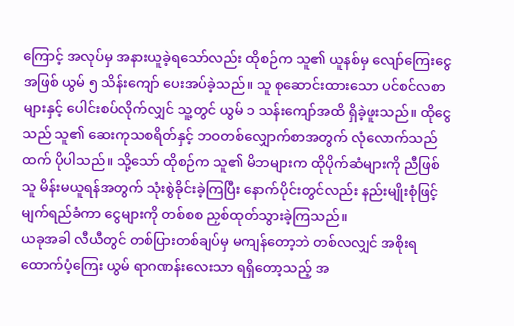ကြောင့် အလုပ်မှ အနားယူခဲ့ရသော်လည်း ထိုစဉ်က သူ၏ ယူနစ်မှ လျော်ကြေးငွေအဖြစ် ယွမ် ၅ သိန်းကျော် ပေးအပ်ခဲ့သည်။ သူ စုဆောင်းထားသော ပင်စင်လစာများနှင့် ပေါင်းစပ်လိုက်လျှင် သူ့တွင် ယွမ် ၁ သန်းကျော်အထိ ရှိခဲ့ဖူးသည်။ ထိုငွေသည် သူ၏ ဆေးကုသစရိတ်နှင့် ဘဝတစ်လျှောက်စာအတွက် လုံလောက်သည်ထက် ပိုပါသည်။ သို့သော် ထိုစဉ်က သူ၏ မိဘများက ထိုပိုက်ဆံများကို ညီဖြစ်သူ မိန်းမယူရန်အတွက် သုံးစွဲခိုင်းခဲ့ကြပြီး နောက်ပိုင်းတွင်လည်း နည်းမျိုးစုံဖြင့် မျက်ရည်ခံကာ ငွေများကို တစ်စစ ညှစ်ထုတ်သွားခဲ့ကြသည်။
ယခုအခါ လီယီတွင် တစ်ပြားတစ်ချပ်မှ မကျန်တော့ဘဲ တစ်လလျှင် အစိုးရထောက်ပံ့ကြေး ယွမ် ရာဂဏန်းလေးသာ ရရှိတော့သည့် အ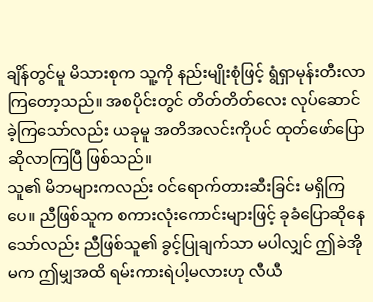ချိန်တွင်မူ မိသားစုက သူ့ကို နည်းမျိုးစုံဖြင့် ရွံရှာမုန်းတီးလာကြတော့သည်။ အစပိုင်းတွင် တိတ်တိတ်လေး လုပ်ဆောင်ခဲ့ကြသော်လည်း ယခုမူ အတိအလင်းကိုပင် ထုတ်ဖော်ပြောဆိုလာကြပြီ ဖြစ်သည်။
သူ၏ မိဘများကလည်း ဝင်ရောက်တားဆီးခြင်း မရှိကြပေ။ ညီဖြစ်သူက စကားလုံးကောင်းများဖြင့် ခုခံပြောဆိုနေသော်လည်း ညီဖြစ်သူ၏ ခွင့်ပြုချက်သာ မပါလျှင် ဤခဲအိုမက ဤမျှအထိ ရမ်းကားရဲပါ့မလားဟု လီယီ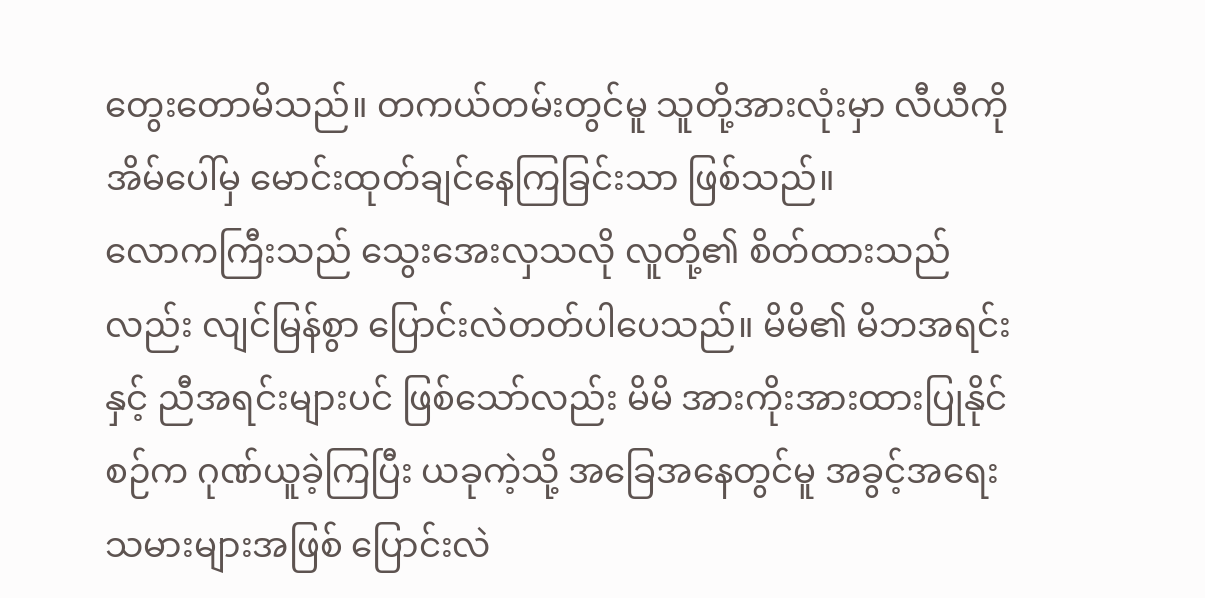တွေးတောမိသည်။ တကယ်တမ်းတွင်မူ သူတို့အားလုံးမှာ လီယီကို အိမ်ပေါ်မှ မောင်းထုတ်ချင်နေကြခြင်းသာ ဖြစ်သည်။
လောကကြီးသည် သွေးအေးလှသလို လူတို့၏ စိတ်ထားသည်လည်း လျင်မြန်စွာ ပြောင်းလဲတတ်ပါပေသည်။ မိမိ၏ မိဘအရင်းနှင့် ညီအရင်းများပင် ဖြစ်သော်လည်း မိမိ အားကိုးအားထားပြုနိုင်စဉ်က ဂုဏ်ယူခဲ့ကြပြီး ယခုကဲ့သို့ အခြေအနေတွင်မူ အခွင့်အရေးသမားများအဖြစ် ပြောင်းလဲ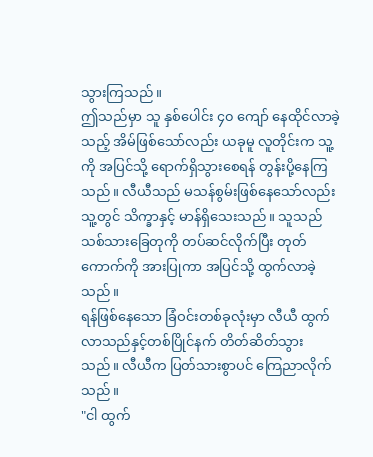သွားကြသည်။
ဤသည်မှာ သူ နှစ်ပေါင်း ၄၀ ကျော် နေထိုင်လာခဲ့သည့် အိမ်ဖြစ်သော်လည်း ယခုမူ လူတိုင်းက သူ့ကို အပြင်သို့ ရောက်ရှိသွားစေရန် တွန်းပို့နေကြသည်။ လီယီသည် မသန်စွမ်းဖြစ်နေသော်လည်း သူ့တွင် သိက္ခာနှင့် မာန်ရှိသေးသည်။ သူသည် သစ်သားခြေတုကို တပ်ဆင်လိုက်ပြီး တုတ်ကောက်ကို အားပြုကာ အပြင်သို့ ထွက်လာခဲ့သည်။
ရန်ဖြစ်နေသော ခြံဝင်းတစ်ခုလုံးမှာ လီယီ ထွက်လာသည်နှင့်တစ်ပြိုင်နက် တိတ်ဆိတ်သွားသည်။ လီယီက ပြတ်သားစွာပင် ကြေညာလိုက်သည်။
"ငါ ထွက်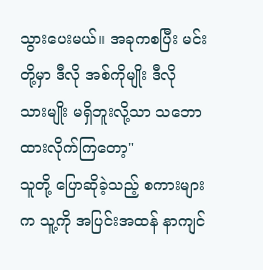သွားပေးမယ်။ အခုကစပြီး မင်းတို့မှာ ဒီလို အစ်ကိုမျိုး ဒီလို သားမျိုး မရှိဘူးလို့သာ သဘောထားလိုက်ကြတော့"
သူတို့ ပြောဆိုခဲ့သည့် စကားများက သူ့ကို အပြင်းအထန် နာကျင်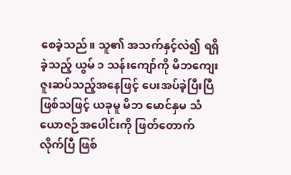စေခဲ့သည်။ သူ၏ အသက်နှင့်လဲ၍ ရရှိခဲ့သည့် ယွမ် ၁ သန်းကျော်ကို မိဘကျေးဇူးဆပ်သည့်အနေဖြင့် ပေးအပ်ခဲ့ပြီးပြီ ဖြစ်သဖြင့် ယခုမူ မိဘ မောင်နှမ သံယောဇဉ်အပေါင်းကို ဖြတ်တောက်လိုက်ပြီ ဖြစ်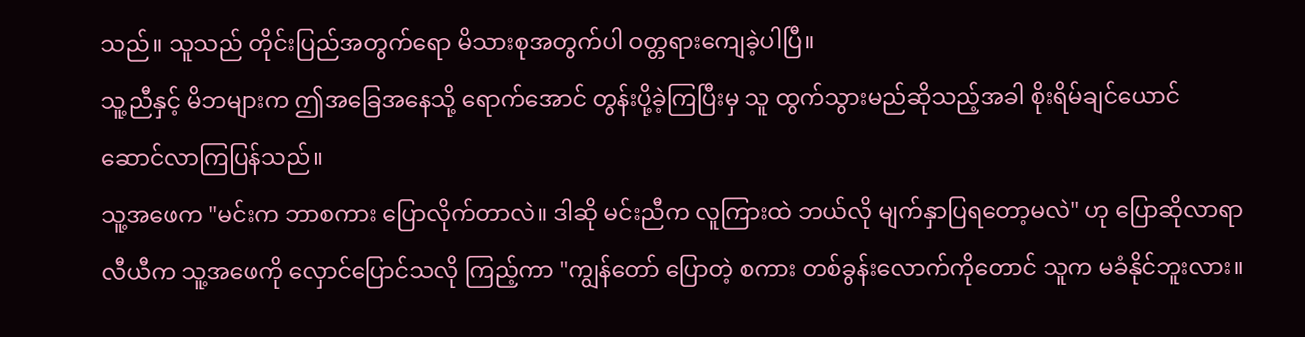သည်။ သူသည် တိုင်းပြည်အတွက်ရော မိသားစုအတွက်ပါ ဝတ္တရားကျေခဲ့ပါပြီ။
သူ့ညီနှင့် မိဘများက ဤအခြေအနေသို့ ရောက်အောင် တွန်းပို့ခဲ့ကြပြီးမှ သူ ထွက်သွားမည်ဆိုသည့်အခါ စိုးရိမ်ချင်ယောင် ဆောင်လာကြပြန်သည်။
သူ့အဖေက "မင်းက ဘာစကား ပြောလိုက်တာလဲ။ ဒါဆို မင်းညီက လူကြားထဲ ဘယ်လို မျက်နှာပြရတော့မလဲ" ဟု ပြောဆိုလာရာ လီယီက သူ့အဖေကို လှောင်ပြောင်သလို ကြည့်ကာ "ကျွန်တော် ပြောတဲ့ စကား တစ်ခွန်းလောက်ကိုတောင် သူက မခံနိုင်ဘူးလား။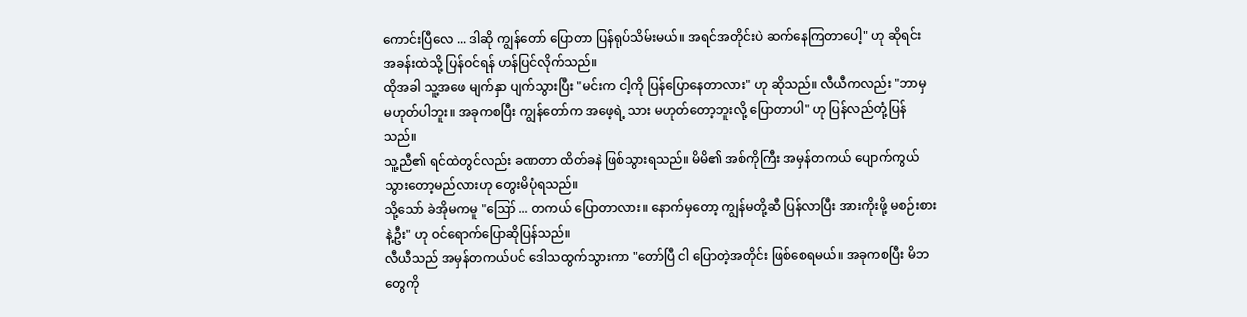ကောင်းပြီလေ ... ဒါဆို ကျွန်တော် ပြောတာ ပြန်ရုပ်သိမ်းမယ်။ အရင်အတိုင်းပဲ ဆက်နေကြတာပေါ့" ဟု ဆိုရင်း အခန်းထဲသို့ ပြန်ဝင်ရန် ဟန်ပြင်လိုက်သည်။
ထိုအခါ သူ့အဖေ မျက်နှာ ပျက်သွားပြီး "မင်းက ငါ့ကို ပြန်ပြောနေတာလား" ဟု ဆိုသည်။ လီယီကလည်း "ဘာမှ မဟုတ်ပါဘူး။ အခုကစပြီး ကျွန်တော်က အဖေ့ရဲ့ သား မဟုတ်တော့ဘူးလို့ ပြောတာပါ" ဟု ပြန်လည်တုံ့ပြန်သည်။
သူ့ညီ၏ ရင်ထဲတွင်လည်း ခဏတာ ထိတ်ခနဲ ဖြစ်သွားရသည်။ မိမိ၏ အစ်ကိုကြီး အမှန်တကယ် ပျောက်ကွယ်သွားတော့မည်လားဟု တွေးမိပုံရသည်။
သို့သော် ခဲအိုမကမူ "ဪ ... တကယ် ပြောတာလား။ နောက်မှတော့ ကျွန်မတို့ဆီ ပြန်လာပြီး အားကိုးဖို့ မစဉ်းစားနဲ့ဦး" ဟု ဝင်ရောက်ပြောဆိုပြန်သည်။
လီယီသည် အမှန်တကယ်ပင် ဒေါသထွက်သွားကာ "တော်ပြီ ငါ ပြောတဲ့အတိုင်း ဖြစ်စေရမယ်။ အခုကစပြီး မိဘတွေကို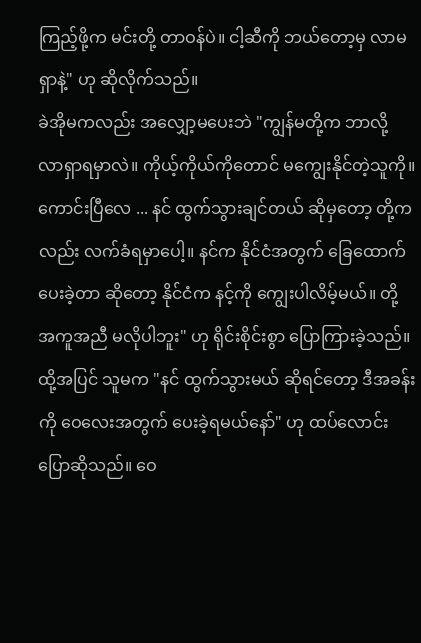ကြည့်ဖို့က မင်းတို့ တာဝန်ပဲ။ ငါ့ဆီကို ဘယ်တော့မှ လာမရှာနဲ့" ဟု ဆိုလိုက်သည်။
ခဲအိုမကလည်း အလျှော့မပေးဘဲ "ကျွန်မတို့က ဘာလို့ လာရှာရမှာလဲ။ ကိုယ့်ကိုယ်ကိုတောင် မကျွေးနိုင်တဲ့သူကို။ ကောင်းပြီလေ ... နင် ထွက်သွားချင်တယ် ဆိုမှတော့ တို့ကလည်း လက်ခံရမှာပေါ့။ နင်က နိုင်ငံအတွက် ခြေထောက် ပေးခဲ့တာ ဆိုတော့ နိုင်ငံက နင့်ကို ကျွေးပါလိမ့်မယ်။ တို့ အကူအညီ မလိုပါဘူး" ဟု ရိုင်းစိုင်းစွာ ပြောကြားခဲ့သည်။
ထို့အပြင် သူမက "နင် ထွက်သွားမယ် ဆိုရင်တော့ ဒီအခန်းကို ဝေလေးအတွက် ပေးခဲ့ရမယ်နော်" ဟု ထပ်လောင်းပြောဆိုသည်။ ဝေ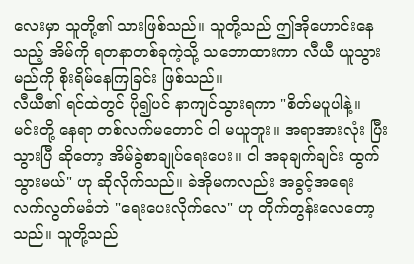လေးမှာ သူတို့၏ သားဖြစ်သည်။ သူတို့သည် ဤအိုဟောင်းနေသည့် အိမ်ကို ရတနာတစ်ခုကဲ့သို့ သဘောထားကာ လီယီ ယူသွားမည်ကို စိုးရိမ်နေကြခြင်း ဖြစ်သည်။
လီယီ၏ ရင်ထဲတွင် ပို၍ပင် နာကျင်သွားရကာ "စိတ်မပူပါနဲ့။ မင်းတို့ နေရာ တစ်လက်မတောင် ငါ မယူဘူး။ အရာအားလုံး ပြီးသွားပြီ ဆိုတော့ အိမ်ခွဲစာချုပ်ရေးပေး။ ငါ အခုချက်ချင်း ထွက်သွားမယ်" ဟု ဆိုလိုက်သည်။ ခဲအိုမကလည်း အခွင့်အရေး လက်လွတ်မခံဘဲ "ရေးပေးလိုက်လေ" ဟု တိုက်တွန်းလေတော့သည်။ သူတို့သည်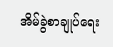အိမ်ခွဲစာချုပ်ရေး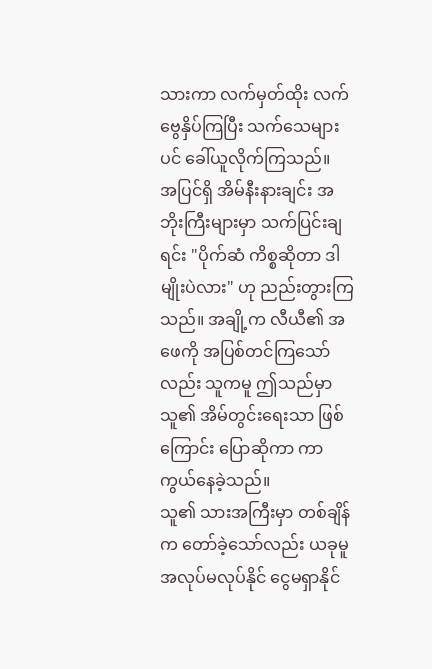သားကာ လက်မှတ်ထိုး လက်ဗွေနှိပ်ကြပြီး သက်သေများပင် ခေါ်ယူလိုက်ကြသည်။
အပြင်ရှိ အိမ်နီးနားချင်း အဘိုးကြီးများမှာ သက်ပြင်းချရင်း "ပိုက်ဆံ ကိစ္စဆိုတာ ဒါမျိုးပဲလား" ဟု ညည်းတွားကြသည်။ အချို့က လီယီ၏ အဖေကို အပြစ်တင်ကြသော်လည်း သူကမူ ဤသည်မှာ သူ၏ အိမ်တွင်းရေးသာ ဖြစ်ကြောင်း ပြောဆိုကာ ကာကွယ်နေခဲ့သည်။
သူ၏ သားအကြီးမှာ တစ်ချိန်က တော်ခဲ့သော်လည်း ယခုမူ အလုပ်မလုပ်နိုင် ငွေမရှာနိုင်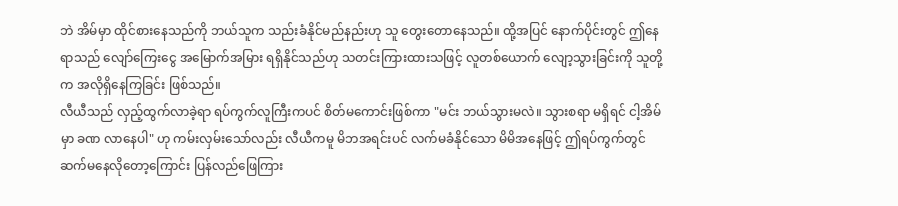ဘဲ အိမ်မှာ ထိုင်စားနေသည်ကို ဘယ်သူက သည်းခံနိုင်မည်နည်းဟု သူ တွေးတောနေသည်။ ထို့အပြင် နောက်ပိုင်းတွင် ဤနေရာသည် လျော်ကြေးငွေ အမြောက်အမြား ရရှိနိုင်သည်ဟု သတင်းကြားထားသဖြင့် လူတစ်ယောက် လျော့သွားခြင်းကို သူတို့က အလိုရှိနေကြခြင်း ဖြစ်သည်။
လီယီသည် လှည့်ထွက်လာခဲ့ရာ ရပ်ကွက်လူကြီးကပင် စိတ်မကောင်းဖြစ်ကာ "မင်း ဘယ်သွားမလဲ။ သွားစရာ မရှိရင် ငါ့အိမ်မှာ ခဏ လာနေပါ" ဟု ကမ်းလှမ်းသော်လည်း လီယီကမူ မိဘအရင်းပင် လက်မခံနိုင်သော မိမိအနေဖြင့် ဤရပ်ကွက်တွင် ဆက်မနေလိုတော့ကြောင်း ပြန်လည်ဖြေကြား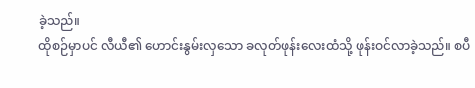ခဲ့သည်။
ထိုစဉ်မှာပင် လီယီ၏ ဟောင်းနွမ်းလှသော ခလုတ်ဖုန်းလေးထံသို့ ဖုန်းဝင်လာခဲ့သည်။ စပီ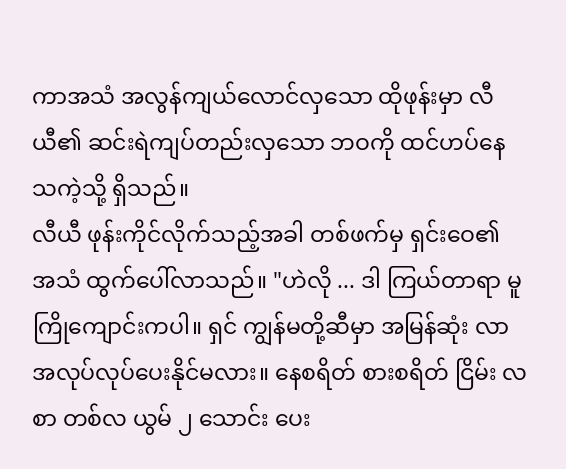ကာအသံ အလွန်ကျယ်လောင်လှသော ထိုဖုန်းမှာ လီယီ၏ ဆင်းရဲကျပ်တည်းလှသော ဘဝကို ထင်ဟပ်နေသကဲ့သို့ ရှိသည်။
လီယီ ဖုန်းကိုင်လိုက်သည့်အခါ တစ်ဖက်မှ ရှင်းဝေ၏ အသံ ထွက်ပေါ်လာသည်။ "ဟဲလို ... ဒါ ကြယ်တာရာ မူကြိုကျောင်းကပါ။ ရှင် ကျွန်မတို့ဆီမှာ အမြန်ဆုံး လာအလုပ်လုပ်ပေးနိုင်မလား။ နေစရိတ် စားစရိတ် ငြိမ်း လစာ တစ်လ ယွမ် ၂ သောင်း ပေး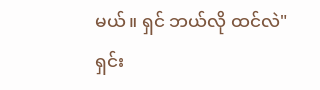မယ်။ ရှင် ဘယ်လို ထင်လဲ"
ရှင်း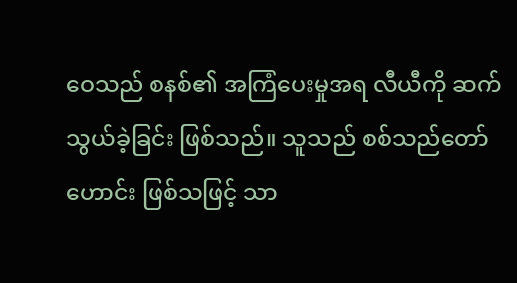ဝေသည် စနစ်၏ အကြံပေးမှုအရ လီယီကို ဆက်သွယ်ခဲ့ခြင်း ဖြစ်သည်။ သူသည် စစ်သည်တော်ဟောင်း ဖြစ်သဖြင့် သာ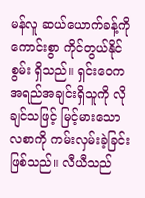မန်လူ ဆယ်ယောက်ခန့်ကို ကောင်းစွာ ကိုင်တွယ်နိုင်စွမ်း ရှိသည်။ ရှင်းဝေက အရည်အချင်းရှိသူကို လိုချင်သဖြင့် မြင့်မားသော လစာကို ကမ်းလှမ်းခဲ့ခြင်း ဖြစ်သည်။ လီယီသည်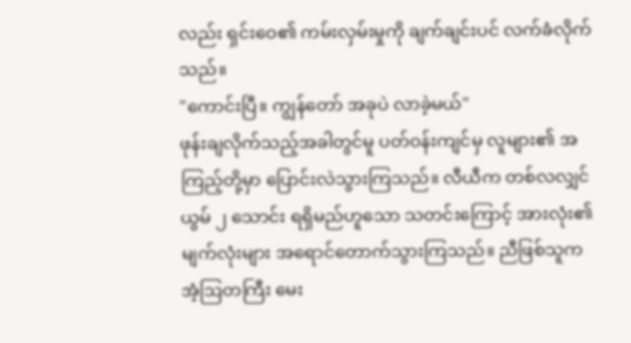လည်း ရှင်းဝေ၏ ကမ်းလှမ်းမှုကို ချက်ချင်းပင် လက်ခံလိုက်သည်။
"ကောင်းပြီ။ ကျွန်တော် အခုပဲ လာခဲ့မယ်"
ဖုန်းချလိုက်သည့်အခါတွင်မူ ပတ်ဝန်းကျင်မှ လူများ၏ အကြည့်တို့မှာ ပြောင်းလဲသွားကြသည်။ လီယီက တစ်လလျှင် ယွမ် ၂ သောင်း ရရှိမည်ဟူသော သတင်းကြောင့် အားလုံး၏ မျက်လုံးများ အရောင်တောက်သွားကြသည်။ ညီဖြစ်သူက အံ့ဩတကြီး မေး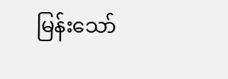မြန်းသော်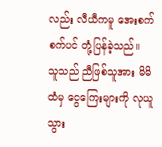လည်း လီယီကမူ အေးစက်စက်ပင် တုံ့ပြန်ခဲ့သည်။
သူသည် ညီဖြစ်သူအား မိမိထံမှ ငွေကြေးများကို လုယူသွား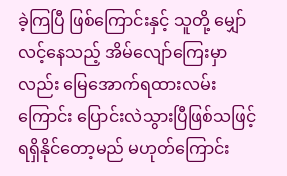ခဲ့ကြပြီ ဖြစ်ကြောင်းနှင့် သူတို့ မျှော်လင့်နေသည့် အိမ်လျော်ကြေးမှာလည်း မြေအောက်ရထားလမ်းကြောင်း ပြောင်းလဲသွားပြီဖြစ်သဖြင့် ရရှိနိုင်တော့မည် မဟုတ်ကြောင်း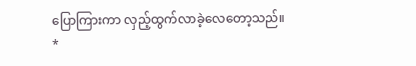ပြောကြားကာ လှည့်ထွက်လာခဲ့လေတော့သည်။
*